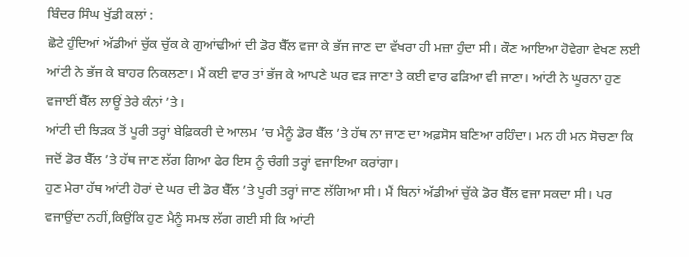ਬਿੰਦਰ ਸਿੰਘ ਖੁੱਡੀ ਕਲਾਂ :
ਛੋਟੇ ਹੁੰਦਿਆਂ ਅੱਡੀਆਂ ਚੁੱਕ ਚੁੱਕ ਕੇ ਗੁਆਂਢੀਆਂ ਦੀ ਡੋਰ ਬੈੱਲ ਵਜਾ ਕੇ ਭੱਜ ਜਾਣ ਦਾ ਵੱਖਰਾ ਹੀ ਮਜ਼ਾ ਹੁੰਦਾ ਸੀ। ਕੌਣ ਆਇਆ ਹੋਵੇਗਾ ਵੇਖਣ ਲਈ ਆਂਟੀ ਨੇ ਭੱਜ ਕੇ ਬਾਹਰ ਨਿਕਲਣਾ। ਮੈਂ ਕਈ ਵਾਰ ਤਾਂ ਭੱਜ ਕੇ ਆਪਣੇ ਘਰ ਵੜ ਜਾਣਾ ਤੇ ਕਈ ਵਾਰ ਫੜਿਆ ਵੀ ਜਾਣਾ। ਆਂਟੀ ਨੇ ਘੂਰਨਾ ਹੁਣ ਵਜਾਈਂ ਬੈੱਲ ਲਾਊਂ ਤੇਰੇ ਕੰਨਾਂ ’ਤੇ।
ਆਂਟੀ ਦੀ ਝਿੜਕ ਤੋਂ ਪੂਰੀ ਤਰ੍ਹਾਂ ਬੇਫ਼ਿਕਰੀ ਦੇ ਆਲਮ ’ਚ ਮੈਨੂੰ ਡੋਰ ਬੈੱਲ ’ਤੇ ਹੱਥ ਨਾ ਜਾਣ ਦਾ ਅਫ਼ਸੋਸ ਬਣਿਆ ਰਹਿੰਦਾ। ਮਨ ਹੀ ਮਨ ਸੋਚਣਾ ਕਿ ਜਦੋਂ ਡੋਰ ਬੈੱਲ ’ਤੇ ਹੱਥ ਜਾਣ ਲੱਗ ਗਿਆ ਫੇਰ ਇਸ ਨੂੰ ਚੰਗੀ ਤਰ੍ਹਾਂ ਵਜਾਇਆ ਕਰਾਂਗਾ।
ਹੁਣ ਮੇਰਾ ਹੱਥ ਆਂਟੀ ਹੋਰਾਂ ਦੇ ਘਰ ਦੀ ਡੋਰ ਬੈੱਲ ’ਤੇ ਪੂਰੀ ਤਰ੍ਹਾਂ ਜਾਣ ਲੱਗਿਆ ਸੀ। ਮੈਂ ਬਿਨਾਂ ਅੱਡੀਆਂ ਚੁੱਕੇ ਡੋਰ ਬੈੱਲ ਵਜਾ ਸਕਦਾ ਸੀ। ਪਰ ਵਜਾਉਂਦਾ ਨਹੀਂ,ਕਿਉਂਕਿ ਹੁਣ ਮੈਨੂੰ ਸਮਝ ਲੱਗ ਗਈ ਸੀ ਕਿ ਆਂਟੀ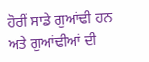ਹੋਰੀਂ ਸਾਡੇ ਗੁਆਂਢੀ ਹਨ ਅਤੇ ਗੁਆਂਢੀਆਂ ਦੀ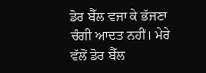ਡੋਰ ਬੈੱਲ ਵਜਾ ਕੇ ਭੱਜਣਾ ਚੰਗੀ ਆਦਤ ਨਹੀਂ। ਮੇਰੇ ਵੱਲੋਂ ਡੋਰ ਬੈੱਲ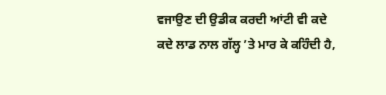ਵਜਾਉਣ ਦੀ ਉਡੀਕ ਕਰਦੀ ਆਂਟੀ ਵੀ ਕਦੇ ਕਦੇ ਲਾਡ ਨਾਲ ਗੱਲ੍ਹ ’ਤੇ ਮਾਰ ਕੇ ਕਹਿੰਦੀ ਹੈ,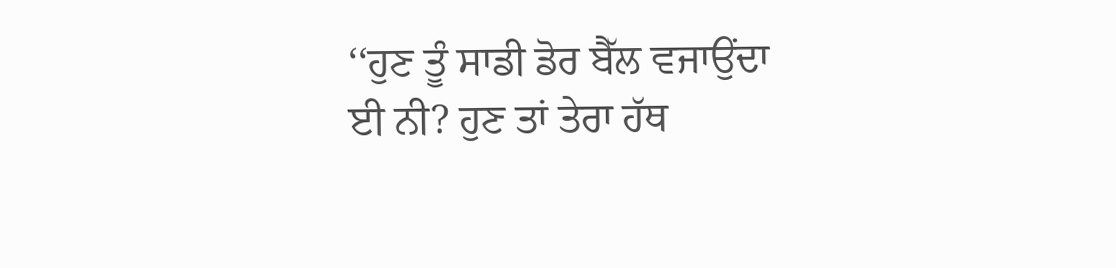‘‘ਹੁਣ ਤੂੰ ਸਾਡੀ ਡੋਰ ਬੈੱਲ ਵਜਾਉਂਦਾ ਈ ਨੀ? ਹੁਣ ਤਾਂ ਤੇਰਾ ਹੱਥ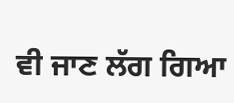ਵੀ ਜਾਣ ਲੱਗ ਗਿਆ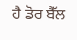ਹੈ ਡੋਰ ਬੈੱਲ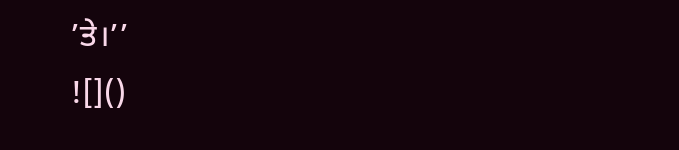’ਤੇ।’’
![]()